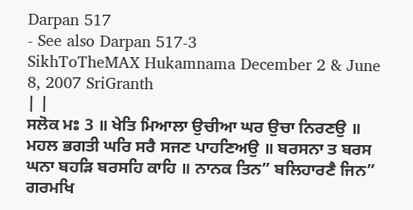Darpan 517
- See also Darpan 517-3
SikhToTheMAX Hukamnama December 2 & June 8, 2007 SriGranth
| |
ਸਲੋਕ ਮਃ 3 ॥ ਖੇਤਿ ਮਿਆਲਾ ਉਚੀਆ ਘਰ ਉਚਾ ਨਿਰਣਉ ॥ ਮਹਲ ਭਗਤੀ ਘਰਿ ਸਰੈ ਸਜਣ ਪਾਹਣਿਅਉ ॥ ਬਰਸਨਾ ਤ ਬਰਸ ਘਨਾ ਬਹੜਿ ਬਰਸਹਿ ਕਾਹਿ ॥ ਨਾਨਕ ਤਿਨ” ਬਲਿਹਾਰਣੈ ਜਿਨ” ਗਰਮਖਿ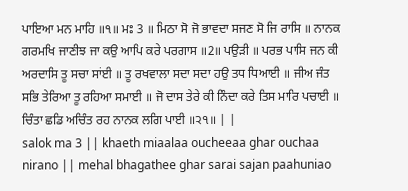ਪਾਇਆ ਮਨ ਮਾਹਿ ॥੧॥ ਮਃ 3 ॥ ਮਿਠਾ ਸੋ ਜੋ ਭਾਵਦਾ ਸਜਣ ਸੋ ਜਿ ਰਾਸਿ ॥ ਨਾਨਕ ਗਰਮਖਿ ਜਾਣੀਝ ਜਾ ਕਉ ਆਪਿ ਕਰੇ ਪਰਗਾਸ ॥2॥ ਪਉੜੀ ॥ ਪਰਭ ਪਾਸਿ ਜਨ ਕੀ ਅਰਦਾਸਿ ਤੂ ਸਚਾ ਸਾਂਈ ॥ ਤੂ ਰਖਵਾਲਾ ਸਦਾ ਸਦਾ ਹਉ ਤਧ ਧਿਆਈ ॥ ਜੀਅ ਜੰਤ ਸਭਿ ਤੇਰਿਆ ਤੂ ਰਹਿਆ ਸਮਾਈ ॥ ਜੋ ਦਾਸ ਤੇਰੇ ਕੀ ਨਿੰਦਾ ਕਰੇ ਤਿਸ ਮਾਰਿ ਪਚਾਈ ॥ ਚਿੰਤਾ ਛਡਿ ਅਚਿੰਤ ਰਹ ਨਾਨਕ ਲਗਿ ਪਾਈ ॥੨੧॥ | |
salok ma 3 || khaeth miaalaa oucheeaa ghar ouchaa nirano || mehal bhagathee ghar sarai sajan paahuniao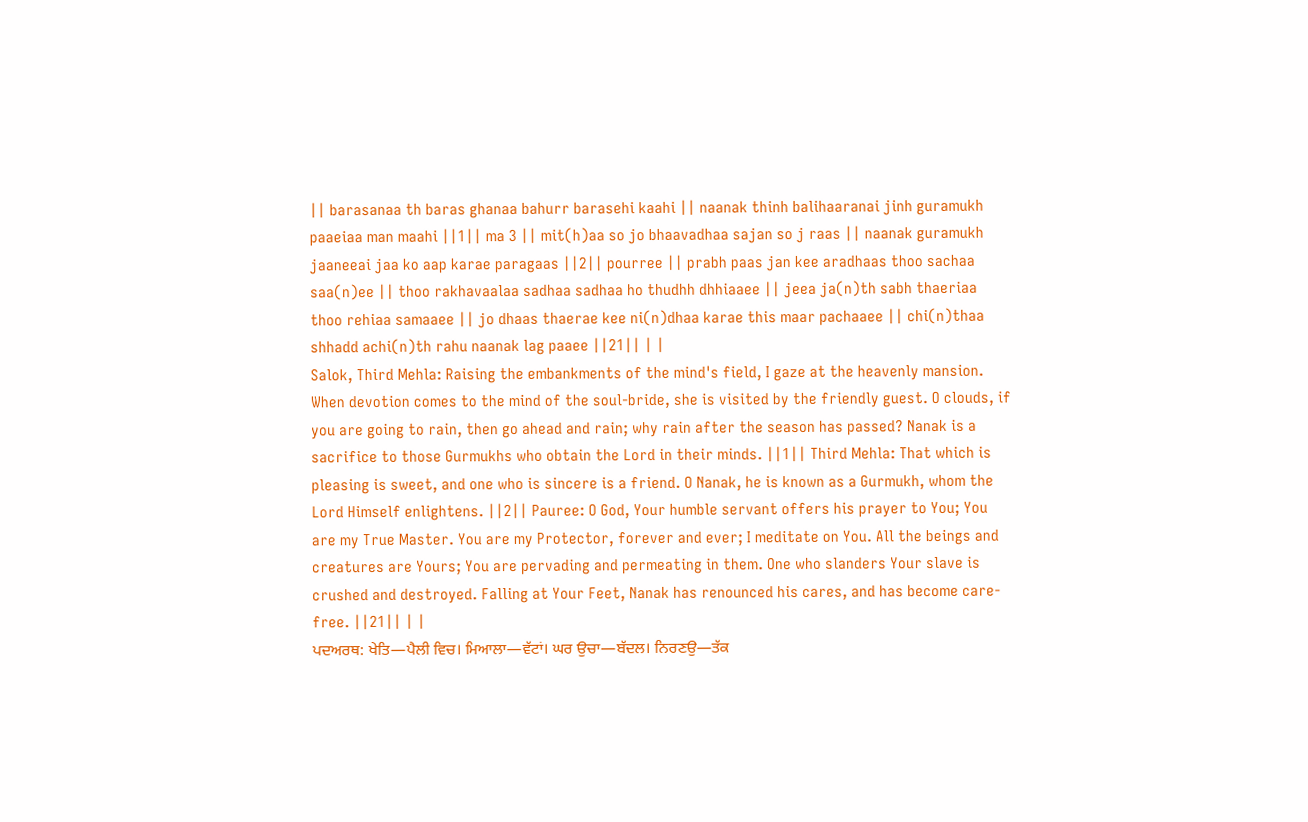|| barasanaa th baras ghanaa bahurr barasehi kaahi || naanak thinh balihaaranai jinh guramukh paaeiaa man maahi ||1|| ma 3 || mit(h)aa so jo bhaavadhaa sajan so j raas || naanak guramukh jaaneeai jaa ko aap karae paragaas ||2|| pourree || prabh paas jan kee aradhaas thoo sachaa saa(n)ee || thoo rakhavaalaa sadhaa sadhaa ho thudhh dhhiaaee || jeea ja(n)th sabh thaeriaa thoo rehiaa samaaee || jo dhaas thaerae kee ni(n)dhaa karae this maar pachaaee || chi(n)thaa shhadd achi(n)th rahu naanak lag paaee ||21|| | |
Salok, Third Mehla: Raising the embankments of the mind's field, I gaze at the heavenly mansion. When devotion comes to the mind of the soul-bride, she is visited by the friendly guest. O clouds, if you are going to rain, then go ahead and rain; why rain after the season has passed? Nanak is a sacrifice to those Gurmukhs who obtain the Lord in their minds. ||1|| Third Mehla: That which is pleasing is sweet, and one who is sincere is a friend. O Nanak, he is known as a Gurmukh, whom the Lord Himself enlightens. ||2|| Pauree: O God, Your humble servant offers his prayer to You; You are my True Master. You are my Protector, forever and ever; I meditate on You. All the beings and creatures are Yours; You are pervading and permeating in them. One who slanders Your slave is crushed and destroyed. Falling at Your Feet, Nanak has renounced his cares, and has become care-free. ||21|| | |
ਪਦਅਰਥ: ਖੇਤਿ—ਪੈਲੀ ਵਿਚ। ਮਿਆਲਾ—ਵੱਟਾਂ। ਘਰ ਉਚਾ—ਬੱਦਲ। ਨਿਰਣਉ—ਤੱਕ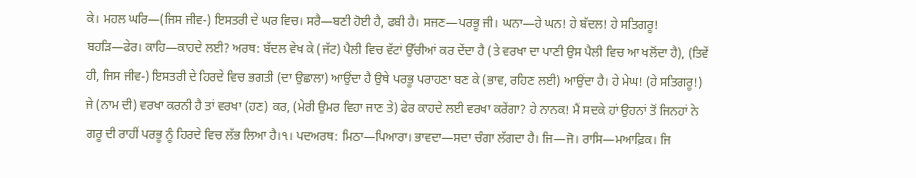ਕੇ। ਮਹਲ ਘਰਿ—(ਜਿਸ ਜੀਵ-) ਇਸਤਰੀ ਦੇ ਘਰ ਵਿਚ। ਸਰੈ—ਬਣੀ ਹੋਈ ਹੈ, ਫਬੀ ਹੈ। ਸਜਣ—ਪਰਭੂ ਜੀ। ਘਨਾ—ਹੇ ਘਨ! ਹੇ ਬੱਦਲ! ਹੇ ਸਤਿਗਰੂ! ਬਹੜਿ—ਫੇਰ। ਕਾਹਿ—ਕਾਹਦੇ ਲਈ? ਅਰਥ: ਬੱਦਲ ਵੇਖ ਕੇ (ਜੱਟ) ਪੈਲੀ ਵਿਚ ਵੱਟਾਂ ਉੱਚੀਆਂ ਕਰ ਦੇਂਦਾ ਹੈ (ਤੇ ਵਰਖਾ ਦਾ ਪਾਣੀ ਉਸ ਪੈਲੀ ਵਿਚ ਆ ਖਲੋਂਦਾ ਹੈ), (ਤਿਵੇਂ ਹੀ, ਜਿਸ ਜੀਵ-) ਇਸਤਰੀ ਦੇ ਹਿਰਦੇ ਵਿਚ ਭਗਤੀ (ਦਾ ਉਛਾਲਾ) ਆਉਂਦਾ ਹੈ ਉਥੇ ਪਰਭੂ ਪਰਾਹਣਾ ਬਣ ਕੇ (ਭਾਵ, ਰਹਿਣ ਲਈ) ਆਉਂਦਾ ਹੈ। ਹੇ ਮੇਘ! (ਹੇ ਸਤਿਗਰੂ!) ਜੇ (ਨਾਮ ਦੀ) ਵਰਖਾ ਕਰਨੀ ਹੈ ਤਾਂ ਵਰਖਾ (ਹਣ) ਕਰ, (ਮੇਰੀ ਉਮਰ ਵਿਹਾ ਜਾਣ ਤੇ) ਫੇਰ ਕਾਹਦੇ ਲਈ ਵਰਖਾ ਕਰੇਂਗਾ? ਹੇ ਨਾਨਕ! ਮੈਂ ਸਦਕੇ ਹਾਂ ਉਹਨਾਂ ਤੋਂ ਜਿਨਹਾਂ ਨੇ ਗਰੂ ਦੀ ਰਾਹੀਂ ਪਰਭੂ ਨੂੰ ਹਿਰਦੇ ਵਿਚ ਲੱਭ ਲਿਆ ਹੈ।੧। ਪਦਅਰਥ: ਮਿਠਾ—ਪਿਆਰਾ। ਭਾਵਦਾ—ਸਦਾ ਚੰਗਾ ਲੱਗਦਾ ਹੈ। ਜਿ—ਜੋ। ਰਾਸਿ—ਮਆਫ਼ਿਕ। ਜਿ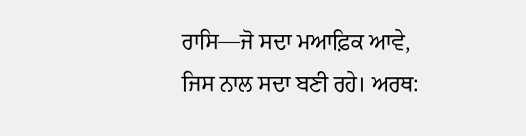ਰਾਸਿ—ਜੋ ਸਦਾ ਮਆਫ਼ਿਕ ਆਵੇ, ਜਿਸ ਨਾਲ ਸਦਾ ਬਣੀ ਰਹੇ। ਅਰਥ: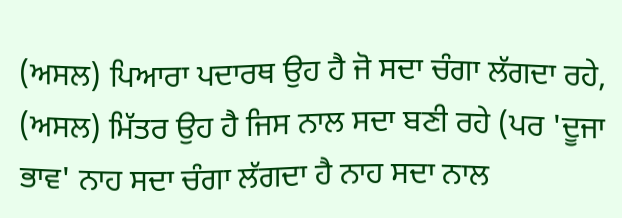(ਅਸਲ) ਪਿਆਰਾ ਪਦਾਰਥ ਉਹ ਹੈ ਜੋ ਸਦਾ ਚੰਗਾ ਲੱਗਦਾ ਰਹੇ, (ਅਸਲ) ਮਿੱਤਰ ਉਹ ਹੈ ਜਿਸ ਨਾਲ ਸਦਾ ਬਣੀ ਰਹੇ (ਪਰ 'ਦੂਜਾ ਭਾਵ' ਨਾਹ ਸਦਾ ਚੰਗਾ ਲੱਗਦਾ ਹੈ ਨਾਹ ਸਦਾ ਨਾਲ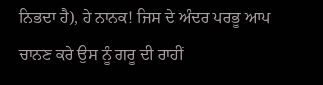ਨਿਭਦਾ ਹੈ), ਹੇ ਨਾਨਕ! ਜਿਸ ਦੇ ਅੰਦਰ ਪਰਭੂ ਆਪ ਚਾਨਣ ਕਰੇ ਉਸ ਨੂੰ ਗਰੂ ਦੀ ਰਾਹੀਂ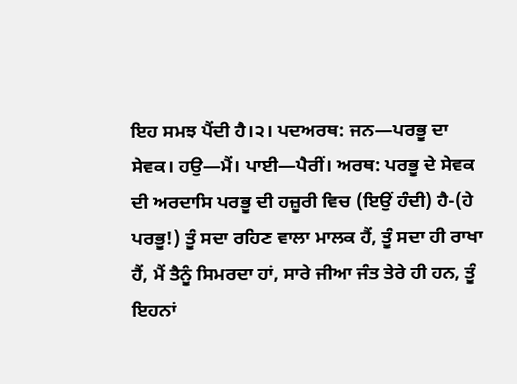ਇਹ ਸਮਝ ਪੈਂਦੀ ਹੈ।੨। ਪਦਅਰਥ: ਜਨ—ਪਰਭੂ ਦਾ ਸੇਵਕ। ਹਉ—ਮੈਂ। ਪਾਈ—ਪੈਰੀਂ। ਅਰਥ: ਪਰਭੂ ਦੇ ਸੇਵਕ ਦੀ ਅਰਦਾਸਿ ਪਰਭੂ ਦੀ ਹਜ਼ੂਰੀ ਵਿਚ (ਇਉਂ ਹੰਦੀ) ਹੈ-(ਹੇ ਪਰਭੂ!) ਤੂੰ ਸਦਾ ਰਹਿਣ ਵਾਲਾ ਮਾਲਕ ਹੈਂ, ਤੂੰ ਸਦਾ ਹੀ ਰਾਖਾ ਹੈਂ, ਮੈਂ ਤੈਨੂੰ ਸਿਮਰਦਾ ਹਾਂ, ਸਾਰੇ ਜੀਆ ਜੰਤ ਤੇਰੇ ਹੀ ਹਨ, ਤੂੰ ਇਹਨਾਂ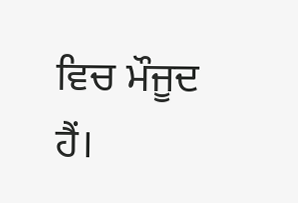ਵਿਚ ਮੌਜੂਦ ਹੈਂ।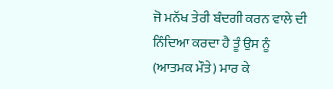ਜੋ ਮਨੱਖ ਤੇਰੀ ਬੰਦਗੀ ਕਰਨ ਵਾਲੇ ਦੀ ਨਿੰਦਿਆ ਕਰਦਾ ਹੈ ਤੂੰ ਉਸ ਨੂੰ (ਆਤਮਕ ਮੌਤੇ) ਮਾਰ ਕੇ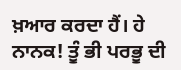ਖ਼ਆਰ ਕਰਦਾ ਹੈਂ। ਹੇ ਨਾਨਕ! ਤੂੰ ਭੀ ਪਰਭੂ ਦੀ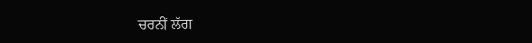ਚਰਨੀਂ ਲੱਗ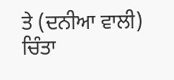ਤੇ (ਦਨੀਆ ਵਾਲੀ) ਚਿੰਤਾ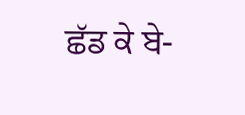ਛੱਡ ਕੇ ਬੇ-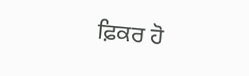ਫ਼ਿਕਰ ਹੋ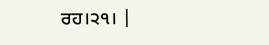ਰਹ।੨੧। |